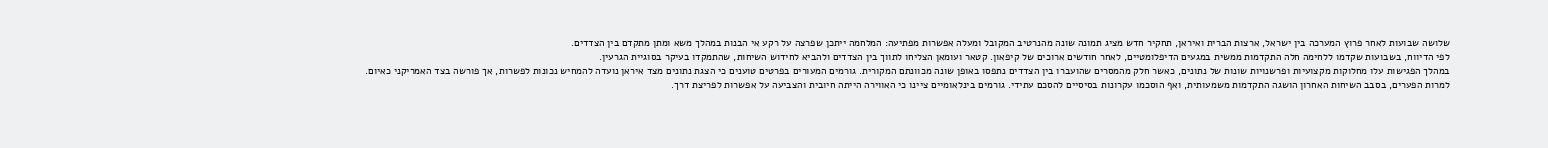שלושה שבועות לאחר פרוץ המערכה בין ישראל, ארצות הברית ואיראן, תחקיר חדש מציג תמונה שונה מהנרטיב המקובל ומעלה אפשרות מפתיעה: המלחמה ייתכן שפרצה על רקע אי הבנות במהלך משא ומתן מתקדם בין הצדדים.
לפי הדיווח, בשבועות שקדמו ללחימה חלה התקדמות ממשית במגעים הדיפלומטיים, לאחר חודשים ארוכים של קיפאון. קטאר ועומאן הצליחו לתווך בין הצדדים ולהביא לחידוש השיחות, שהתמקדו בעיקר בסוגיית הגרעין.
במהלך הפגישות עלו מחלוקות מקצועיות ופרשנויות שונות של נתונים, כאשר חלק מהמסרים שהועברו בין הצדדים נתפסו באופן שונה מכוונתם המקורית. גורמים המעורים בפרטים טוענים כי הצגת נתונים מצד איראן נועדה להמחיש נכונות לפשרות, אך פורשה בצד האמריקני כאיום.
למרות הפערים, בסבב השיחות האחרון הושגה התקדמות משמעותית, ואף הוסכמו עקרונות בסיסיים להסכם עתידי. גורמים בינלאומיים ציינו כי האווירה הייתה חיובית והצביעה על אפשרות לפריצת דרך.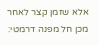אלא שזמן קצר לאחר מכן חל מפנה דרמטי: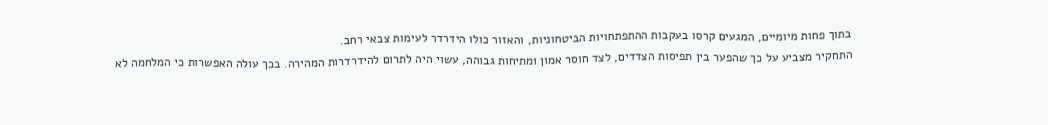בתוך פחות מיומיים, המגעים קרסו בעקבות ההתפתחויות הביטחוניות, והאזור כולו הידרדר לעימות צבאי רחב.
התחקיר מצביע על כך שהפער בין תפיסות הצדדים, לצד חוסר אמון ומתיחות גבוהה, עשוי היה לתרום להידרדרות המהירה. בכך עולה האפשרות כי המלחמה לא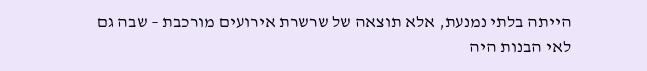הייתה בלתי נמנעת, אלא תוצאה של שרשרת אירועים מורכבת – שבה גם לאי הבנות היה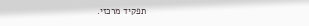תפקיד מרכזי.